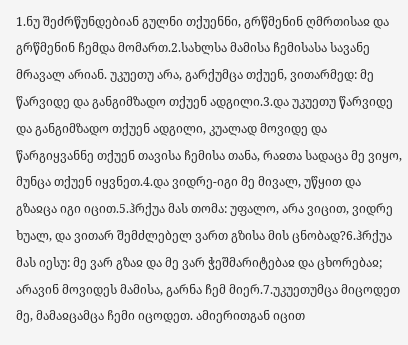1.ნუ შეძრწუნდებიან გულნი თქუენნი, გრწმენინ ღმრთისაჲ და გრწმენინ ჩემდა მომართ.2.სახლსა მამისა ჩემისასა სავანე მრავალ არიან. უკუეთუ არა, გარქუმცა თქუენ, ვითარმედ: მე წარვიდე და განგიმზადო თქუენ ადგილი.3.და უკუეთუ წარვიდე და განგიმზადო თქუენ ადგილი, კუალად მოვიდე და წარგიყვანნე თქუენ თავისა ჩემისა თანა, რაჲთა სადაცა მე ვიყო, მუნცა თქუენ იყვნეთ.4.და ვიდრე-იგი მე მივალ, უწყით და გზაჲცა იგი იცით.5.ჰრქუა მას თომა: უფალო, არა ვიცით, ვიდრე ხუალ, და ვითარ შემძლებელ ვართ გზისა მის ცნობად?6.ჰრქუა მას იესუ: მე ვარ გზაჲ და მე ვარ ჭეშმარიტებაჲ და ცხორებაჲ; არავინ მოვიდეს მამისა, გარნა ჩემ მიერ.7.უკუეთუმცა მიცოდეთ მე, მამაჲცამცა ჩემი იცოდეთ. ამიერითგან იცით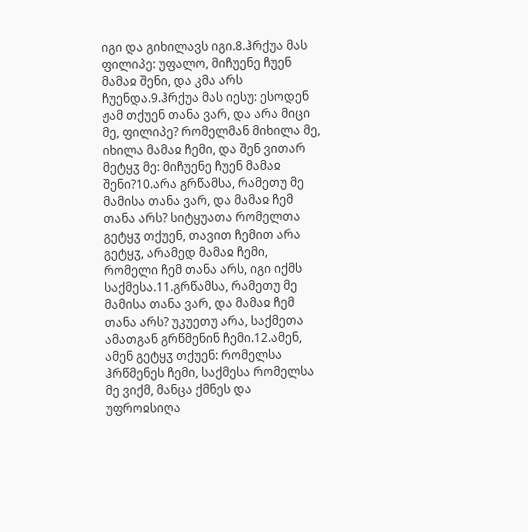იგი და გიხილავს იგი.8.ჰრქუა მას ფილიპე: უფალო, მიჩუენე ჩუენ მამაჲ შენი, და კმა არს ჩუენდა.9.ჰრქუა მას იესუ: ესოდენ ჟამ თქუენ თანა ვარ, და არა მიცი მე, ფილიპე? რომელმან მიხილა მე, იხილა მამაჲ ჩემი, და შენ ვითარ მეტყჳ მე: მიჩუენე ჩუენ მამაჲ შენი?10.არა გრწამსა, რამეთუ მე მამისა თანა ვარ, და მამაჲ ჩემ თანა არს? სიტყუათა რომელთა გეტყჳ თქუენ, თავით ჩემით არა გეტყჳ, არამედ მამაჲ ჩემი, რომელი ჩემ თანა არს, იგი იქმს საქმესა.11.გრწამსა, რამეთუ მე მამისა თანა ვარ, და მამაჲ ჩემ თანა არს? უკუეთუ არა, საქმეთა ამათგან გრწმენინ ჩემი.12.ამენ, ამენ გეტყჳ თქუენ: რომელსა ჰრწმენეს ჩემი, საქმესა რომელსა მე ვიქმ, მანცა ქმნეს და უფროჲსიღა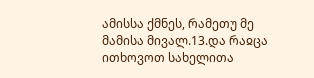ამისსა ქმნეს, რამეთუ მე მამისა მივალ.13.და რაჲცა ითხოვოთ სახელითა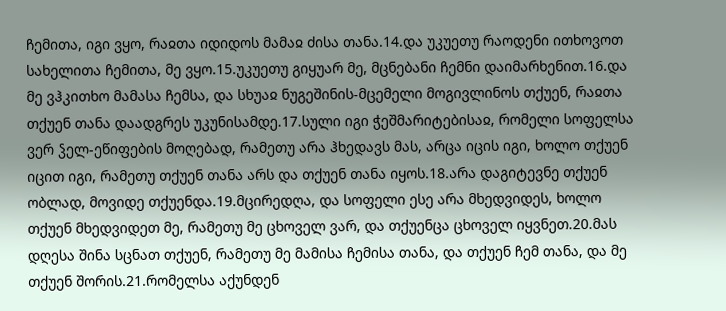ჩემითა, იგი ვყო, რაჲთა იდიდოს მამაჲ ძისა თანა.14.და უკუეთუ რაოდენი ითხოვოთ სახელითა ჩემითა, მე ვყო.15.უკუეთუ გიყუარ მე, მცნებანი ჩემნი დაიმარხენით.16.და მე ვჰკითხო მამასა ჩემსა, და სხუაჲ ნუგეშინის-მცემელი მოგივლინოს თქუენ, რაჲთა თქუენ თანა დაადგრეს უკუნისამდე.17.სული იგი ჭეშმარიტებისაჲ, რომელი სოფელსა ვერ ჴელ-ეწიფების მოღებად, რამეთუ არა ჰხედავს მას, არცა იცის იგი, ხოლო თქუენ იცით იგი, რამეთუ თქუენ თანა არს და თქუენ თანა იყოს.18.არა დაგიტევნე თქუენ ობლად, მოვიდე თქუენდა.19.მცირედღა, და სოფელი ესე არა მხედვიდეს, ხოლო თქუენ მხედვიდეთ მე, რამეთუ მე ცხოველ ვარ, და თქუენცა ცხოველ იყვნეთ.20.მას დღესა შინა სცნათ თქუენ, რამეთუ მე მამისა ჩემისა თანა, და თქუენ ჩემ თანა, და მე თქუენ შორის.21.რომელსა აქუნდენ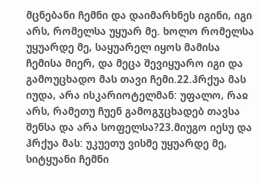მცნებანი ჩემნი და დაიმარხნეს იგინი, იგი არს, რომელსა უყუარ მე. ხოლო რომელსა უყუარდე მე, საყუარელ იყოს მამისა ჩემისა მიერ, და მეცა შევიყუარო იგი და გამოუცხადო მას თავი ჩემი.22.ჰრქუა მას იუდა, არა ისკარიოტელმან: უფალო, რაჲ არს, რამეთუ ჩუენ გამოგჳცხადებ თავსა შენსა და არა სოფელსა?23.მიუგო იესუ და ჰრქუა მას: უკუეთუ ვისმე უყუარდე მე, სიტყუანი ჩემნი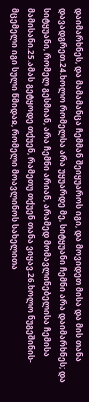დაიმარხნეს, და მამამანცა ჩემმან შეიყუაროს იგი, და მოვიდეთ მისა და მის თანა დავადგრეთ.24.ხოლო რომელსა არა უყუარდე მე, სიტყუანი ჩემნი არა დაიმარხნეს; და სიტყუანი, რომელ გესმიან, არა ჩემნი არიან, არამედ მომავლინებელისა ჩემისა მამისანი.25.ამას გეტყოდე თქუენ, რამეთუ თქუენ თანა ვიყავ.26.ხოლო ნუგეშინის-მცემელი იგი სული წმიდაჲ, რომელი მოავლინოს სახელითა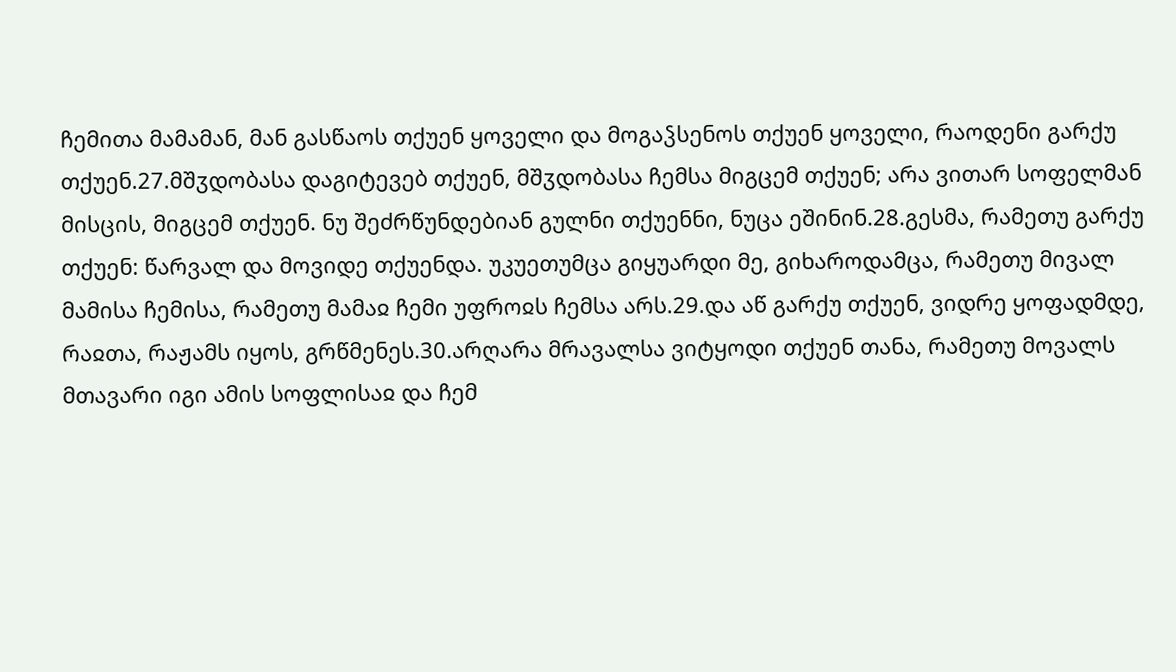ჩემითა მამამან, მან გასწაოს თქუენ ყოველი და მოგაჴსენოს თქუენ ყოველი, რაოდენი გარქუ თქუენ.27.მშჳდობასა დაგიტევებ თქუენ, მშჳდობასა ჩემსა მიგცემ თქუენ; არა ვითარ სოფელმან მისცის, მიგცემ თქუენ. ნუ შეძრწუნდებიან გულნი თქუენნი, ნუცა ეშინინ.28.გესმა, რამეთუ გარქუ თქუენ: წარვალ და მოვიდე თქუენდა. უკუეთუმცა გიყუარდი მე, გიხაროდამცა, რამეთუ მივალ მამისა ჩემისა, რამეთუ მამაჲ ჩემი უფროჲს ჩემსა არს.29.და აწ გარქუ თქუენ, ვიდრე ყოფადმდე, რაჲთა, რაჟამს იყოს, გრწმენეს.30.არღარა მრავალსა ვიტყოდი თქუენ თანა, რამეთუ მოვალს მთავარი იგი ამის სოფლისაჲ და ჩემ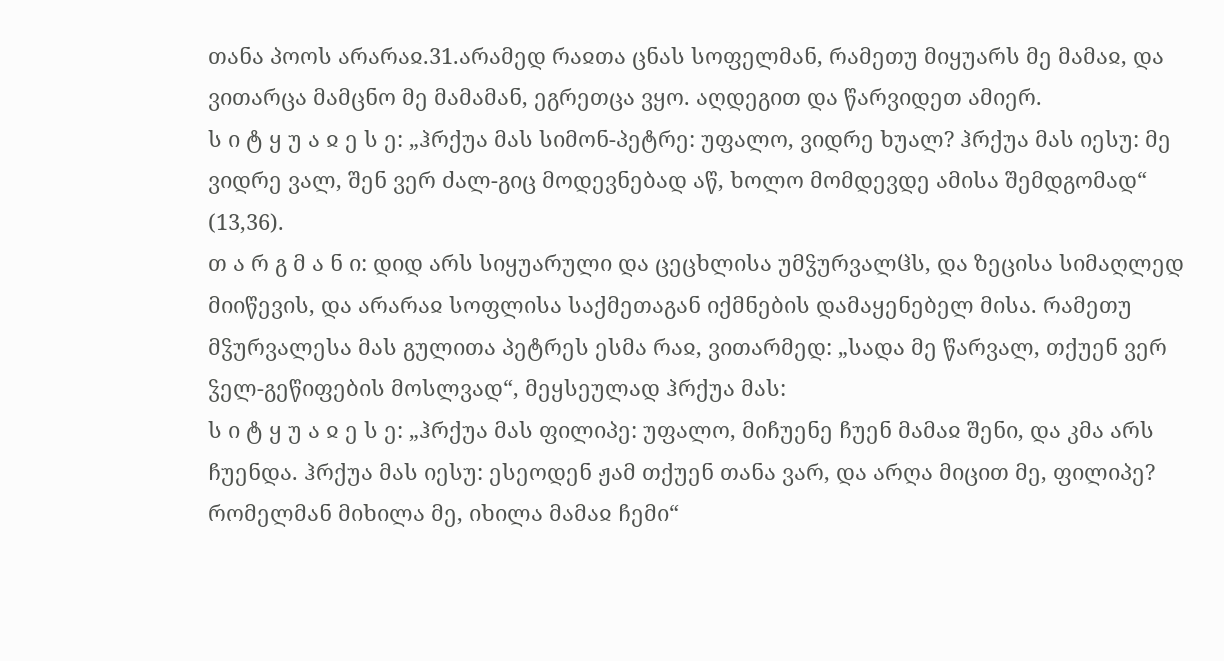თანა პოოს არარაჲ.31.არამედ რაჲთა ცნას სოფელმან, რამეთუ მიყუარს მე მამაჲ, და ვითარცა მამცნო მე მამამან, ეგრეთცა ვყო. აღდეგით და წარვიდეთ ამიერ.
ს ი ტ ყ უ ა ჲ ე ს ე: „ჰრქუა მას სიმონ-პეტრე: უფალო, ვიდრე ხუალ? ჰრქუა მას იესუ: მე ვიდრე ვალ, შენ ვერ ძალ-გიც მოდევნებად აწ, ხოლო მომდევდე ამისა შემდგომად“ (13,36).
თ ა რ გ მ ა ნ ი: დიდ არს სიყუარული და ცეცხლისა უმჴურვალჱს, და ზეცისა სიმაღლედ მიიწევის, და არარაჲ სოფლისა საქმეთაგან იქმნების დამაყენებელ მისა. რამეთუ მჴურვალესა მას გულითა პეტრეს ესმა რაჲ, ვითარმედ: „სადა მე წარვალ, თქუენ ვერ ჴელ-გეწიფების მოსლვად“, მეყსეულად ჰრქუა მას:
ს ი ტ ყ უ ა ჲ ე ს ე: „ჰრქუა მას ფილიპე: უფალო, მიჩუენე ჩუენ მამაჲ შენი, და კმა არს ჩუენდა. ჰრქუა მას იესუ: ესეოდენ ჟამ თქუენ თანა ვარ, და არღა მიცით მე, ფილიპე? რომელმან მიხილა მე, იხილა მამაჲ ჩემი“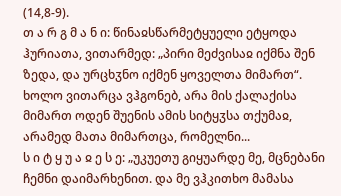(14,8-9).
თ ა რ გ მ ა ნ ი: წინაჲსწარმეტყუელი ეტყოდა ჰურიათა, ვითარმედ: „პირი მეძვისაჲ იქმნა შენ ზედა, და ურცხჳნო იქმენ ყოველთა მიმართ“. ხოლო ვითარცა ვჰგონებ, არა მის ქალაქისა მიმართ ოდენ შუენის ამის სიტყჳსა თქუმაჲ, არამედ მათა მიმართცა, რომელნი...
ს ი ტ ყ უ ა ჲ ე ს ე: „უკუეთუ გიყუარდე მე, მცნებანი ჩემნი დაიმარხენით. და მე ვჰკითხო მამასა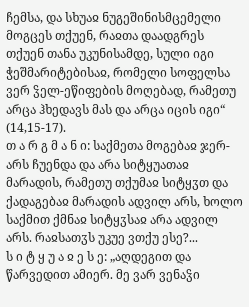ჩემსა, და სხუაჲ ნუგეშინისმცემელი მოგცეს თქუენ, რაჲთა დაადგრეს თქუენ თანა უკუნისამდე, სული იგი ჭეშმარიტებისაჲ, რომელი სოფელსა ვერ ჴელ-ეწიფების მოღებად, რამეთუ არცა ჰხედავს მას და არცა იცის იგი“ (14,15-17).
თ ა რ გ მ ა ნ ი: საქმეთა მოგებაჲ ჯერ-არს ჩუენდა და არა სიტყუათაჲ მარადის, რამეთუ თქუმაჲ სიტყჳთ და ქადაგებაჲ მარადის ადვილ არს, ხოლო საქმით ქმნაჲ სიტყჳსაჲ არა ადვილ არს. რაჲსათჳს უკუე ვთქუ ესე?...
ს ი ტ ყ უ ა ჲ ე ს ე: „აღდეგით და წარვედით ამიერ. მე ვარ ვენაჴი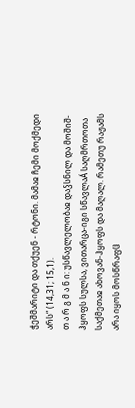ჭეშმარიტი და თქუენ - რტონი. მამაჲ ჩემი მოქმედი არს“ (14,31; 15,1).
თ ა რ გ მ ა ნ ი: უსწავლელობაჲ დაჴსნილ და მოშიშ-ჰყოფს სულსა, ვითარცა-იგი სწავლაÁ საღმრთოთა საქმეთაჲ ახოვან-ჰყოფს და მაღალ. რამეთუ რაჟამს არა იყოს მოსწრაფჱ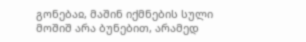გონებაჲ, მაშინ იქმნების სული მოშიშ არა ბუნებით, არამედ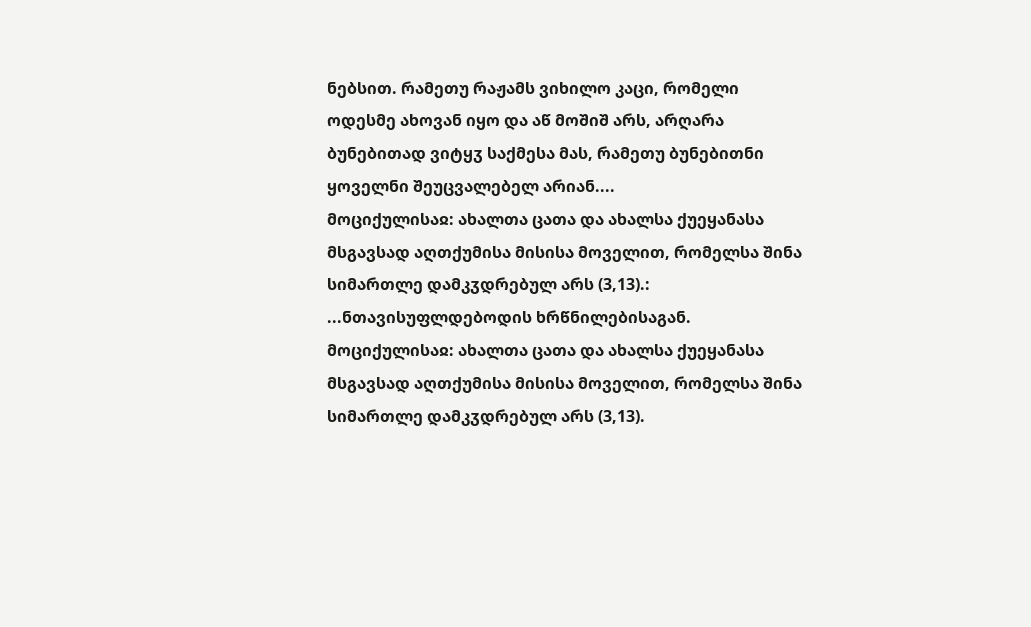ნებსით. რამეთუ რაჟამს ვიხილო კაცი, რომელი ოდესმე ახოვან იყო და აწ მოშიშ არს, არღარა ბუნებითად ვიტყჳ საქმესა მას, რამეთუ ბუნებითნი ყოველნი შეუცვალებელ არიან....
მოციქულისაჲ: ახალთა ცათა და ახალსა ქუეყანასა მსგავსად აღთქუმისა მისისა მოველით, რომელსა შინა სიმართლე დამკჳდრებულ არს (3,13).:
...ნთავისუფლდებოდის ხრწნილებისაგან.
მოციქულისაჲ: ახალთა ცათა და ახალსა ქუეყანასა მსგავსად აღთქუმისა მისისა მოველით, რომელსა შინა სიმართლე დამკჳდრებულ არს (3,13).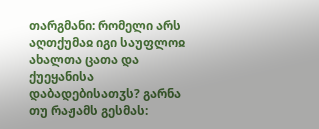თარგმანი: რომელი არს აღთქუმაჲ იგი საუფლოჲ ახალთა ცათა და ქუეყანისა დაბადებისათჳს? გარნა თუ რაჟამს გესმას: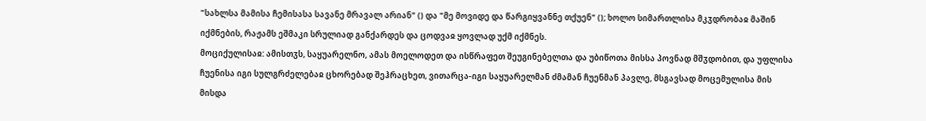"სახლსა მამისა ჩემისასა სავანე მრავალ არიან" () და "მე მოვიდე და წარგიყვანნე თქუენ" (); ხოლო სიმართლისა მკჳდრობაჲ მაშინ იქმნების, რაჟამს ეშმაკი სრულიად განქარდეს და ცოდვაჲ ყოვლად უქმ იქმნეს.
მოციქულისაჲ: ამისთჳს, საყუარელნო, ამას მოელოდეთ და ისწრაფეთ შეუგინებელთა და უბიწოთა მისსა პოვნად მშჳდობით, და უფლისა ჩუენისა იგი სულგრძელებაჲ ცხორებად შეჰრაცხეთ, ვითარცა-იგი საყუარელმან ძმამან ჩუენმან პავლე, მსგავსად მოცემულისა მის მისდა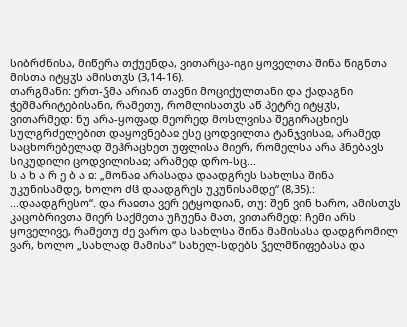სიბრძნისა, მიწერა თქუენდა, ვითარცა-იგი ყოველთა შინა წიგნთა მისთა იტყჳს ამისთჳს (3,14-16).
თარგმანი: ერთ-ჴმა არიან თავნი მოციქულთანი და ქადაგნი ჭეშმარიტებისანი, რამეთუ, რომლისათჳს აწ პეტრე იტყჳს, ვითარმედ: ნუ არა-ყოფად მეორედ მოსლვისა შეგირაცხიეს სულგრძელებით დაყოვნებაჲ ესე ცოდვილთა ტანჯვისაჲ, არამედ საცხორებელად შეჰრაცხეთ უფლისა მიერ, რომელსა არა ჰნებავს სიკუდილი ცოდვილისაჲ; არამედ დრო-სც...
ს ა ხ ა რ ე ბ ა ჲ: „მონაჲ არასადა დაადგრეს სახლსა შინა უკუნისამდე, ხოლო ძჱ დაადგრეს უკუნისამდე“ (8,35).:
...დაადგრესო“. და რაჲთა ვერ ეტყოდიან, თუ: შენ ვინ ხარო, ამისთჳს კაცობრივთა მიერ საქმეთა უჩუენა მათ, ვითარმედ: ჩემი არს ყოველივე, რამეთუ ძე ვარო და სახლსა შინა მამისასა დადგრომილ ვარ, ხოლო „სახლად მამისა“ სახელ-სდებს ჴელმწიფებასა და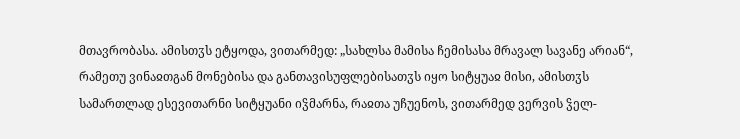მთავრობასა. ამისთჳს ეტყოდა, ვითარმედ: „სახლსა მამისა ჩემისასა მრავალ სავანე არიან“, რამეთუ ვინაჲთგან მონებისა და განთავისუფლებისათჳს იყო სიტყუაჲ მისი, ამისთჳს სამართლად ესევითარნი სიტყუანი იჴმარნა, რაჲთა უჩუენოს, ვითარმედ ვერვის ჴელ-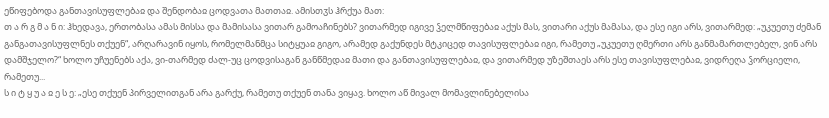ეწიფებოდა განთავისუფლებაჲ და შენდობაჲ ცოდვათა მათთაჲ. ამისთჳს ჰრქუა მათ:
თ ა რ გ მ ა ნ ი: ჰხედავა, ერთობასა ამას მისსა და მამისასა ვითარ გამოაჩინებს? ვითარმედ იგივე ჴელმწიფებაჲ აქუს მას, ვითარი აქუს მამასა, და ესე იგი არს, ვითარმედ: „უკუეთუ ძემან განგათავისუფლნეს თქუენ“, არღარავინ იყოს, რომელმანმცა სიტყუაჲ გიგო, არამედ გაქუნდეს მტკიცედ თავისუფლებაჲ იგი, რამეთუ „უკუეთუ ღმერთი არს განმამართლებელ, ვინ არს დამშჯელო?“ ხოლო უჩუენებს აქა, ვი-თარმედ ძალ-უც ცოდვისაგან განწმედაჲ მათი და განთავისუფლებაჲ, და ვითარმედ უზეშთაეს არს ესე თავისუფლებაჲ, ვიდრეღა ჴორციელი, რამეთუ...
ს ი ტ ყ უ ა ჲ ე ს ე: „ესე თქუენ პირველითგან არა გარქუ, რამეთუ თქუენ თანა ვიყავ. ხოლო აწ მივალ მომავლინებელისა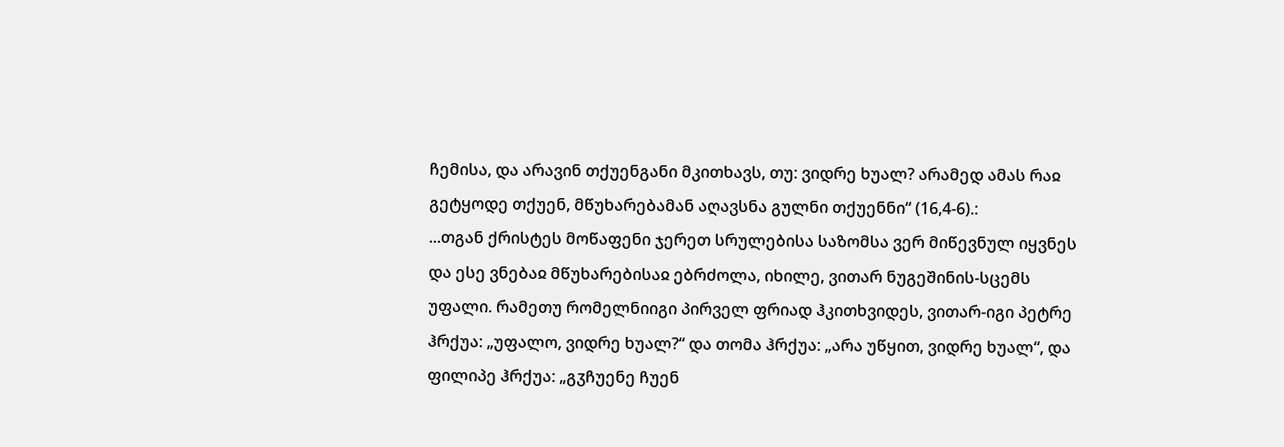ჩემისა, და არავინ თქუენგანი მკითხავს, თუ: ვიდრე ხუალ? არამედ ამას რაჲ გეტყოდე თქუენ, მწუხარებამან აღავსნა გულნი თქუენნი“ (16,4-6).:
...თგან ქრისტეს მოწაფენი ჯერეთ სრულებისა საზომსა ვერ მიწევნულ იყვნეს და ესე ვნებაჲ მწუხარებისაჲ ებრძოლა, იხილე, ვითარ ნუგეშინის-სცემს უფალი. რამეთუ რომელნიიგი პირველ ფრიად ჰკითხვიდეს, ვითარ-იგი პეტრე ჰრქუა: „უფალო, ვიდრე ხუალ?“ და თომა ჰრქუა: „არა უწყით, ვიდრე ხუალ“, და ფილიპე ჰრქუა: „გჳჩუენე ჩუენ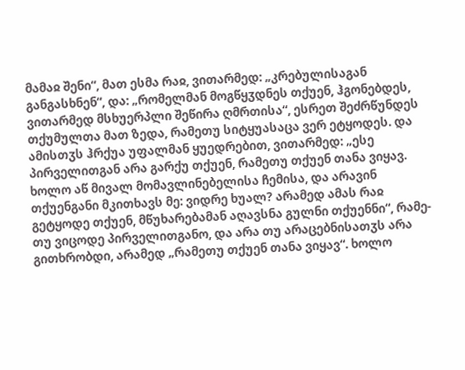მამაჲ შენი“, მათ ესმა რაჲ, ვითარმედ: „კრებულისაგან განგასხნენ“, და: „რომელმან მოგწყჳდნეს თქუენ, ჰგონებდეს, ვითარმედ მსხუერპლი შეწირა ღმრთისა“, ესრეთ შეძრწუნდეს თქუმულთა მათ ზედა, რამეთუ სიტყუასაცა ვერ ეტყოდეს. და ამისთჳს ჰრქუა უფალმან ყუედრებით, ვითარმედ: „ესე პირველითგან არა გარქუ თქუენ, რამეთუ თქუენ თანა ვიყავ. ხოლო აწ მივალ მომავლინებელისა ჩემისა, და არავინ თქუენგანი მკითხავს მე: ვიდრე ხუალ? არამედ ამას რაჲ გეტყოდე თქუენ, მწუხარებამან აღავსნა გულნი თქუენნი“, რამე-თუ ვიცოდე პირველითგანო, და არა თუ არაცებნისათჳს არა გითხრობდი, არამედ „რამეთუ თქუენ თანა ვიყავ“. ხოლო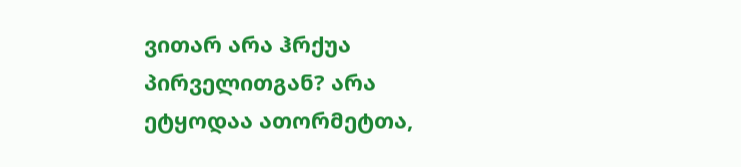ვითარ არა ჰრქუა პირველითგან? არა ეტყოდაა ათორმეტთა,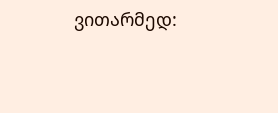ვითარმედ: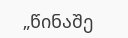„წინაშე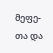მეფე-თა და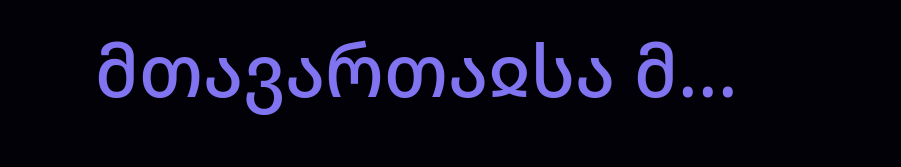მთავართაჲსა მ...